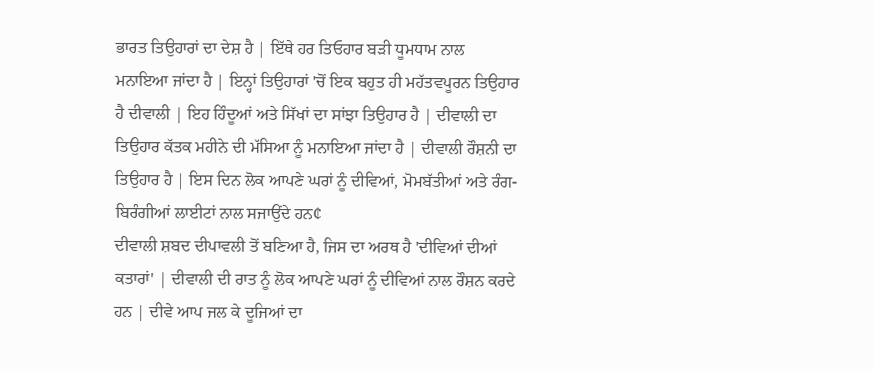ਭਾਰਤ ਤਿਉਹਾਰਾਂ ਦਾ ਦੇਸ਼ ਹੈ | ਇੱਥੇ ਹਰ ਤਿਓਹਾਰ ਬੜੀ ਧੂਮਧਾਮ ਨਾਲ ਮਨਾਇਆ ਜਾਂਦਾ ਹੈ | ਇਨ੍ਹਾਂ ਤਿਉਹਾਰਾਂ 'ਚੋਂ ਇਕ ਬਹੁਤ ਹੀ ਮਹੱਤਵਪੂਰਨ ਤਿਉਹਾਰ ਹੈ ਦੀਵਾਲੀ | ਇਹ ਹਿੰਦੂਆਂ ਅਤੇ ਸਿੱਖਾਂ ਦਾ ਸਾਂਝਾ ਤਿਉਹਾਰ ਹੈ | ਦੀਵਾਲੀ ਦਾ ਤਿਉਹਾਰ ਕੱਤਕ ਮਹੀਨੇ ਦੀ ਮੱਸਿਆ ਨੂੰ ਮਨਾਇਆ ਜਾਂਦਾ ਹੈ | ਦੀਵਾਲੀ ਰੌਸ਼ਨੀ ਦਾ ਤਿਉਹਾਰ ਹੈ | ਇਸ ਦਿਨ ਲੋਕ ਆਪਣੇ ਘਰਾਂ ਨੂੰ ਦੀਵਿਆਂ, ਮੋਮਬੱਤੀਆਂ ਅਤੇ ਰੰਗ-ਬਿਰੰਗੀਆਂ ਲਾਈਟਾਂ ਨਾਲ ਸਜਾਉਂਦੇ ਹਨ¢
ਦੀਵਾਲੀ ਸ਼ਬਦ ਦੀਪਾਵਲੀ ਤੋਂ ਬਣਿਆ ਹੈ, ਜਿਸ ਦਾ ਅਰਥ ਹੈ 'ਦੀਵਿਆਂ ਦੀਆਂ ਕਤਾਰਾਂ' | ਦੀਵਾਲੀ ਦੀ ਰਾਤ ਨੂੰ ਲੋਕ ਆਪਣੇ ਘਰਾਂ ਨੂੰ ਦੀਵਿਆਂ ਨਾਲ ਰੌਸ਼ਨ ਕਰਦੇ ਹਨ | ਦੀਵੇ ਆਪ ਜਲ ਕੇ ਦੂਜਿਆਂ ਦਾ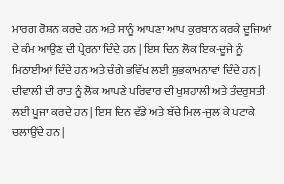ਮਾਰਗ ਰੋਸ਼ਨ ਕਰਦੇ ਹਨ ਅਤੇ ਸਾਨੂੰ ਆਪਣਾ ਆਪ ਕੁਰਬਾਨ ਕਰਕੇ ਦੂਜਿਆਂ ਦੇ ਕੰਮ ਆਉਣ ਦੀ ਪ੍ਰੇਰਨਾ ਦਿੰਦੇ ਹਨ | ਇਸ ਦਿਨ ਲੋਕ ਇਕ-ਦੂਜੇ ਨੂੰ ਮਿਠਾਈਆਂ ਦਿੰਦੇ ਹਨ ਅਤੇ ਚੰਗੇ ਭਵਿੱਖ ਲਈ ਸ਼ੁਭਕਾਮਨਾਵਾਂ ਦਿੰਦੇ ਹਨ | ਦੀਵਾਲੀ ਦੀ ਰਾਤ ਨੂੰ ਲੋਕ ਆਪਣੇ ਪਰਿਵਾਰ ਦੀ ਖੁਸ਼ਹਾਲੀ ਅਤੇ ਤੰਦਰੁਸਤੀ ਲਈ ਪੂਜਾ ਕਰਦੇ ਹਨ | ਇਸ ਦਿਨ ਵੱਡੇ ਅਤੇ ਬੱਚੇ ਮਿਲ-ਜੁਲ ਕੇ ਪਟਾਕੇ ਚਲਾਉਂਦੇ ਹਨ |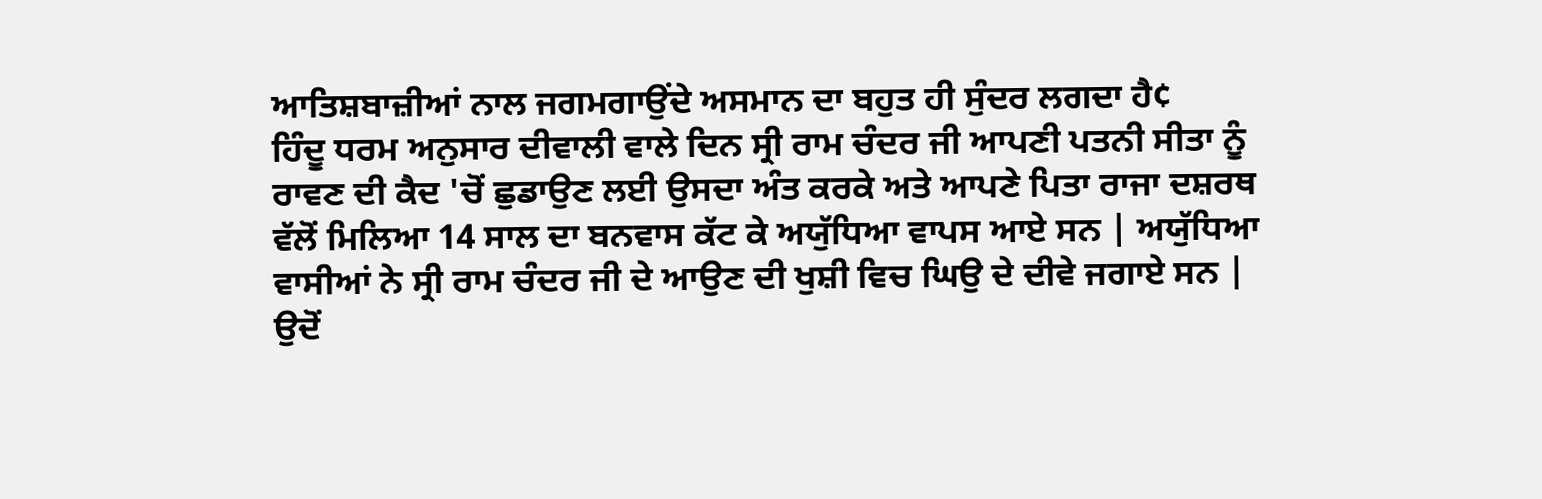ਆਤਿਸ਼ਬਾਜ਼ੀਆਂ ਨਾਲ ਜਗਮਗਾਉਂਦੇ ਅਸਮਾਨ ਦਾ ਬਹੁਤ ਹੀ ਸੁੰਦਰ ਲਗਦਾ ਹੈ¢
ਹਿੰਦੂ ਧਰਮ ਅਨੁਸਾਰ ਦੀਵਾਲੀ ਵਾਲੇ ਦਿਨ ਸ੍ਰੀ ਰਾਮ ਚੰਦਰ ਜੀ ਆਪਣੀ ਪਤਨੀ ਸੀਤਾ ਨੂੰ ਰਾਵਣ ਦੀ ਕੈਦ 'ਚੋਂ ਛੁਡਾਉਣ ਲਈ ਉਸਦਾ ਅੰਤ ਕਰਕੇ ਅਤੇ ਆਪਣੇ ਪਿਤਾ ਰਾਜਾ ਦਸ਼ਰਥ ਵੱਲੋਂ ਮਿਲਿਆ 14 ਸਾਲ ਦਾ ਬਨਵਾਸ ਕੱਟ ਕੇ ਅਯੁੱਧਿਆ ਵਾਪਸ ਆਏ ਸਨ | ਅਯੁੱਧਿਆ ਵਾਸੀਆਂ ਨੇ ਸ੍ਰੀ ਰਾਮ ਚੰਦਰ ਜੀ ਦੇ ਆਉਣ ਦੀ ਖੁਸ਼ੀ ਵਿਚ ਘਿਉ ਦੇ ਦੀਵੇ ਜਗਾਏ ਸਨ | ਉਦੋਂ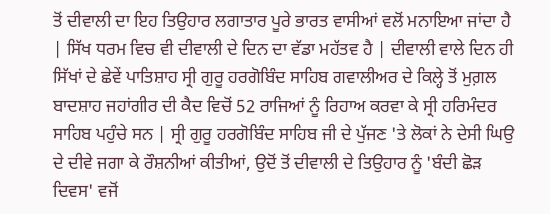ਤੋਂ ਦੀਵਾਲੀ ਦਾ ਇਹ ਤਿਉਹਾਰ ਲਗਾਤਾਰ ਪੂਰੇ ਭਾਰਤ ਵਾਸੀਆਂ ਵਲੋਂ ਮਨਾਇਆ ਜਾਂਦਾ ਹੈ | ਸਿੱਖ ਧਰਮ ਵਿਚ ਵੀ ਦੀਵਾਲੀ ਦੇ ਦਿਨ ਦਾ ਵੱਡਾ ਮਹੱਤਵ ਹੈ | ਦੀਵਾਲੀ ਵਾਲੇ ਦਿਨ ਹੀ ਸਿੱਖਾਂ ਦੇ ਛੇਵੇਂ ਪਾਤਿਸ਼ਾਹ ਸ੍ਰੀ ਗੁਰੂ ਹਰਗੋਬਿੰਦ ਸਾਹਿਬ ਗਵਾਲੀਅਰ ਦੇ ਕਿਲ੍ਹੇ ਤੋਂ ਮੁਗ਼ਲ ਬਾਦਸ਼ਾਹ ਜਹਾਂਗੀਰ ਦੀ ਕੈਦ ਵਿਚੋਂ 52 ਰਾਜਿਆਂ ਨੂੰ ਰਿਹਾਅ ਕਰਵਾ ਕੇ ਸ੍ਰੀ ਹਰਿਮੰਦਰ ਸਾਹਿਬ ਪਹੁੰਚੇ ਸਨ | ਸ੍ਰੀ ਗੁਰੂ ਹਰਗੋਬਿੰਦ ਸਾਹਿਬ ਜੀ ਦੇ ਪੁੱਜਣ 'ਤੇ ਲੋਕਾਂ ਨੇ ਦੇਸੀ ਘਿਉ ਦੇ ਦੀਵੇ ਜਗਾ ਕੇ ਰੌਸ਼ਨੀਆਂ ਕੀਤੀਆਂ, ਉਦੋਂ ਤੋਂ ਦੀਵਾਲੀ ਦੇ ਤਿਉਹਾਰ ਨੂੰ 'ਬੰਦੀ ਛੋੜ ਦਿਵਸ' ਵਜੋਂ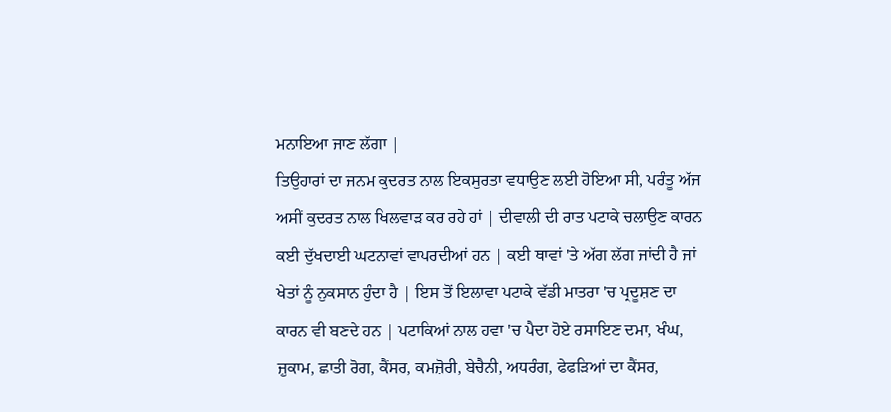ਮਨਾਇਆ ਜਾਣ ਲੱਗਾ |
ਤਿਉਹਾਰਾਂ ਦਾ ਜਨਮ ਕੁਦਰਤ ਨਾਲ ਇਕਸੁਰਤਾ ਵਧਾਉਣ ਲਈ ਹੋਇਆ ਸੀ, ਪਰੰਤੂ ਅੱਜ ਅਸੀਂ ਕੁਦਰਤ ਨਾਲ ਖਿਲਵਾੜ ਕਰ ਰਹੇ ਹਾਂ | ਦੀਵਾਲੀ ਦੀ ਰਾਤ ਪਟਾਕੇ ਚਲਾਉਣ ਕਾਰਨ ਕਈ ਦੁੱਖਦਾਈ ਘਟਨਾਵਾਂ ਵਾਪਰਦੀਆਂ ਹਨ | ਕਈ ਥਾਵਾਂ 'ਤੇ ਅੱਗ ਲੱਗ ਜਾਂਦੀ ਹੈ ਜਾਂ ਖੇਤਾਂ ਨੂੰ ਨੁਕਸਾਨ ਹੁੰਦਾ ਹੈ | ਇਸ ਤੋਂ ਇਲਾਵਾ ਪਟਾਕੇ ਵੱਡੀ ਮਾਤਰਾ 'ਚ ਪ੍ਰਦੂਸ਼ਣ ਦਾ ਕਾਰਨ ਵੀ ਬਣਦੇ ਹਨ | ਪਟਾਕਿਆਂ ਨਾਲ ਹਵਾ 'ਚ ਪੈਦਾ ਹੋਏ ਰਸਾਇਣ ਦਮਾ, ਖੰਘ, ਜ਼ੁਕਾਮ, ਛਾਤੀ ਰੋਗ, ਕੈਂਸਰ, ਕਮਜ਼ੋਰੀ, ਬੇਚੈਨੀ, ਅਧਰੰਗ, ਫੇਫੜਿਆਂ ਦਾ ਕੈਂਸਰ,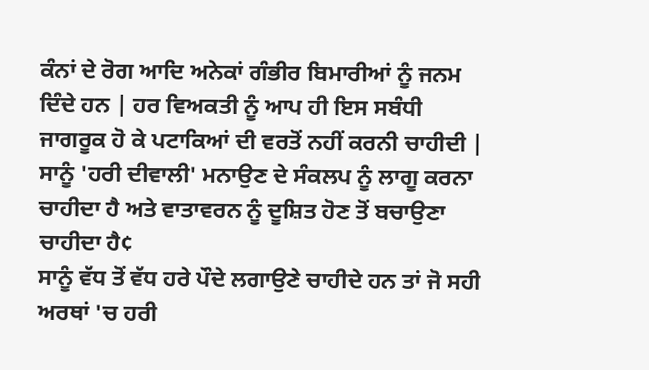ਕੰਨਾਂ ਦੇ ਰੋਗ ਆਦਿ ਅਨੇਕਾਂ ਗੰਭੀਰ ਬਿਮਾਰੀਆਂ ਨੂੰ ਜਨਮ ਦਿੰਦੇ ਹਨ | ਹਰ ਵਿਅਕਤੀ ਨੂੰ ਆਪ ਹੀ ਇਸ ਸਬੰਧੀ ਜਾਗਰੂਕ ਹੋ ਕੇ ਪਟਾਕਿਆਂ ਦੀ ਵਰਤੋਂ ਨਹੀਂ ਕਰਨੀ ਚਾਹੀਦੀ | ਸਾਨੂੰ 'ਹਰੀ ਦੀਵਾਲੀ' ਮਨਾਉਣ ਦੇ ਸੰਕਲਪ ਨੂੰ ਲਾਗੂ ਕਰਨਾ ਚਾਹੀਦਾ ਹੈ ਅਤੇ ਵਾਤਾਵਰਨ ਨੂੰ ਦੂਸ਼ਿਤ ਹੋਣ ਤੋਂ ਬਚਾਉਣਾ ਚਾਹੀਦਾ ਹੈ¢
ਸਾਨੂੰ ਵੱਧ ਤੋਂ ਵੱਧ ਹਰੇ ਪੌਦੇ ਲਗਾਉਣੇ ਚਾਹੀਦੇ ਹਨ ਤਾਂ ਜੋ ਸਹੀ ਅਰਥਾਂ 'ਚ ਹਰੀ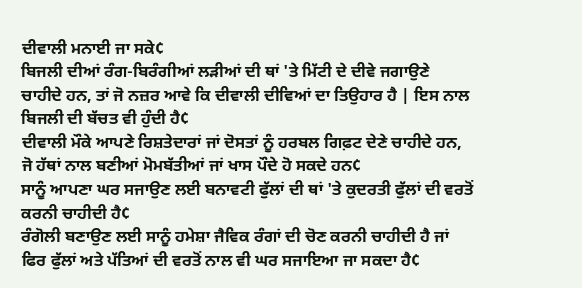ਦੀਵਾਲੀ ਮਨਾਈ ਜਾ ਸਕੇ¢
ਬਿਜਲੀ ਦੀਆਂ ਰੰਗ-ਬਿਰੰਗੀਆਂ ਲੜੀਆਂ ਦੀ ਥਾਂ 'ਤੇ ਮਿੱਟੀ ਦੇ ਦੀਵੇ ਜਗਾਉਣੇ ਚਾਹੀਦੇ ਹਨ, ਤਾਂ ਜੋ ਨਜ਼ਰ ਆਵੇ ਕਿ ਦੀਵਾਲੀ ਦੀਵਿਆਂ ਦਾ ਤਿਉਹਾਰ ਹੈ | ਇਸ ਨਾਲ ਬਿਜਲੀ ਦੀ ਬੱਚਤ ਵੀ ਹੁੰਦੀ ਹੈ¢
ਦੀਵਾਲੀ ਮੌਕੇ ਆਪਣੇ ਰਿਸ਼ਤੇਦਾਰਾਂ ਜਾਂ ਦੋਸਤਾਂ ਨੂੰ ਹਰਬਲ ਗਿਫ਼ਟ ਦੇਣੇ ਚਾਹੀਦੇ ਹਨ, ਜੋ ਹੱਥਾਂ ਨਾਲ ਬਣੀਆਂ ਮੋਮਬੱਤੀਆਂ ਜਾਂ ਖਾਸ ਪੌਦੇ ਹੋ ਸਕਦੇ ਹਨ¢
ਸਾਨੂੰ ਆਪਣਾ ਘਰ ਸਜਾਉਣ ਲਈ ਬਨਾਵਟੀ ਫੁੱਲਾਂ ਦੀ ਥਾਂ 'ਤੇ ਕੁਦਰਤੀ ਫੁੱਲਾਂ ਦੀ ਵਰਤੋਂ ਕਰਨੀ ਚਾਹੀਦੀ ਹੈ¢
ਰੰਗੋਲੀ ਬਣਾਉਣ ਲਈ ਸਾਨੂੰ ਹਮੇਸ਼ਾ ਜੈਵਿਕ ਰੰਗਾਂ ਦੀ ਚੋਣ ਕਰਨੀ ਚਾਹੀਦੀ ਹੈ ਜਾਂ ਫਿਰ ਫੁੱਲਾਂ ਅਤੇ ਪੱਤਿਆਂ ਦੀ ਵਰਤੋਂ ਨਾਲ ਵੀ ਘਰ ਸਜਾਇਆ ਜਾ ਸਕਦਾ ਹੈ¢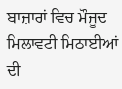ਬਾਜ਼ਾਰਾਂ ਵਿਚ ਮੌਜੂਦ ਮਿਲਾਵਟੀ ਮਿਠਾਈਆਂ ਦੀ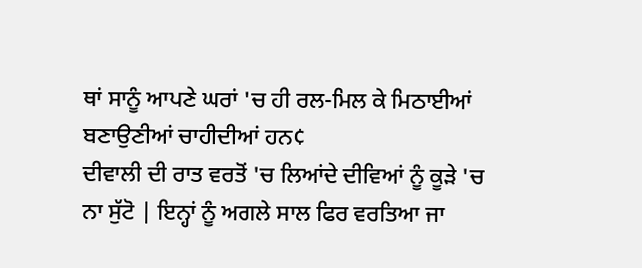ਥਾਂ ਸਾਨੂੰ ਆਪਣੇ ਘਰਾਂ 'ਚ ਹੀ ਰਲ-ਮਿਲ ਕੇ ਮਿਠਾਈਆਂ ਬਣਾਉਣੀਆਂ ਚਾਹੀਦੀਆਂ ਹਨ¢
ਦੀਵਾਲੀ ਦੀ ਰਾਤ ਵਰਤੋਂ 'ਚ ਲਿਆਂਦੇ ਦੀਵਿਆਂ ਨੂੰ ਕੂੜੇ 'ਚ ਨਾ ਸੁੱਟੋ | ਇਨ੍ਹਾਂ ਨੂੰ ਅਗਲੇ ਸਾਲ ਫਿਰ ਵਰਤਿਆ ਜਾ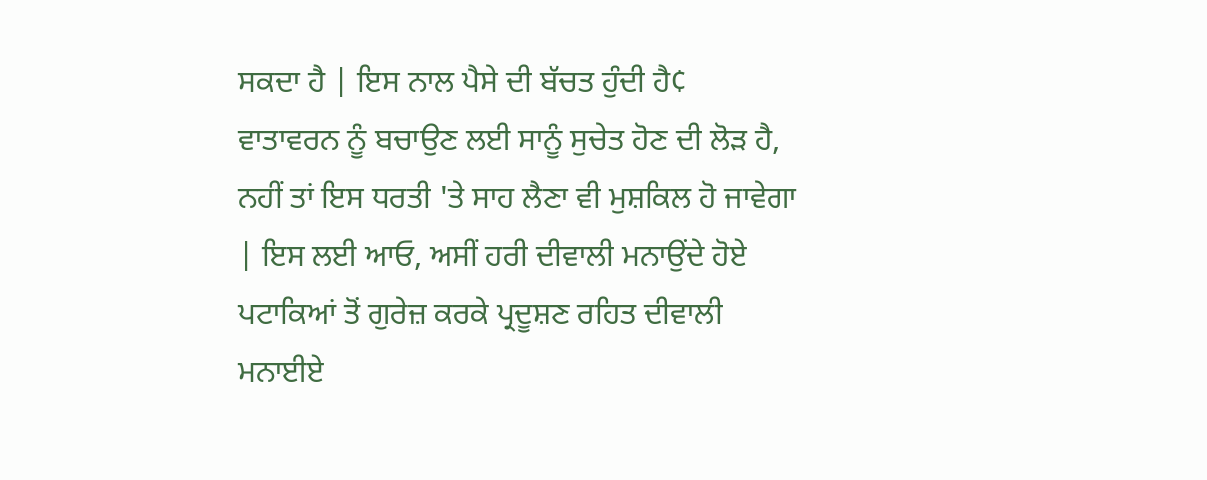ਸਕਦਾ ਹੈ | ਇਸ ਨਾਲ ਪੈਸੇ ਦੀ ਬੱਚਤ ਹੁੰਦੀ ਹੈ¢
ਵਾਤਾਵਰਨ ਨੂੰ ਬਚਾਉਣ ਲਈ ਸਾਨੂੰ ਸੁਚੇਤ ਹੋਣ ਦੀ ਲੋੜ ਹੈ, ਨਹੀਂ ਤਾਂ ਇਸ ਧਰਤੀ 'ਤੇ ਸਾਹ ਲੈਣਾ ਵੀ ਮੁਸ਼ਕਿਲ ਹੋ ਜਾਵੇਗਾ | ਇਸ ਲਈ ਆਓ, ਅਸੀਂ ਹਰੀ ਦੀਵਾਲੀ ਮਨਾਉਂਦੇ ਹੋਏ ਪਟਾਕਿਆਂ ਤੋਂ ਗੁਰੇਜ਼ ਕਰਕੇ ਪ੍ਰਦੂਸ਼ਣ ਰਹਿਤ ਦੀਵਾਲੀ ਮਨਾਈਏ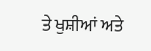ਤੇ ਖੁਸ਼ੀਆਂ ਅਤੇ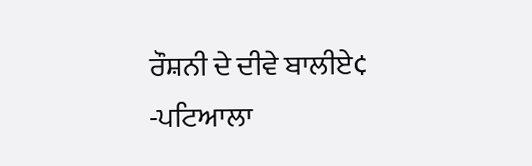ਰੌਸ਼ਨੀ ਦੇ ਦੀਵੇ ਬਾਲੀਏ¢
-ਪਟਿਆਲਾ